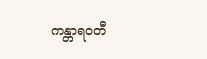ကန္တာရဝတီ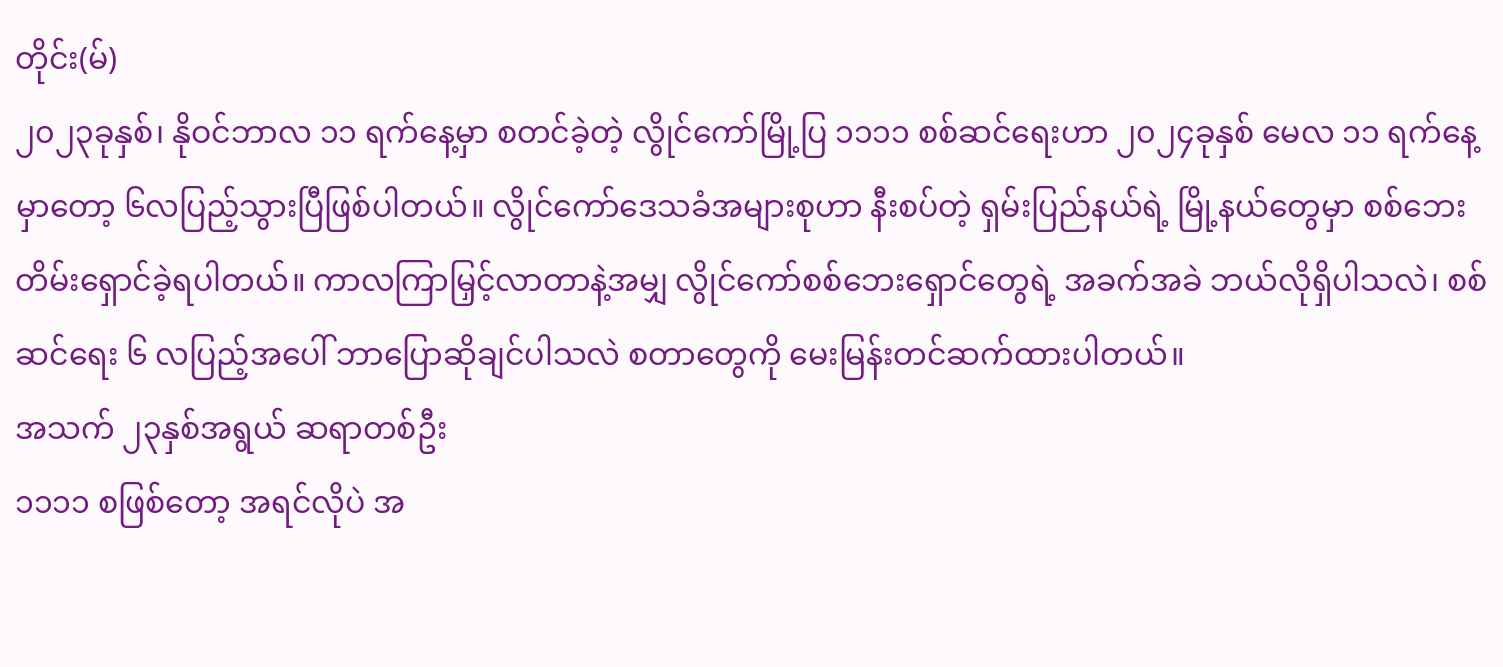တိုင်း(မ်)
၂၀၂၃ခုနှစ်၊ နိုဝင်ဘာလ ၁၁ ရက်နေ့မှာ စတင်ခဲ့တဲ့ လွိုင်ကော်မြို့ပြ ၁၁၁၁ စစ်ဆင်ရေးဟာ ၂၀၂၄ခုနှစ် မေလ ၁၁ ရက်နေ့မှာတော့ ၆လပြည့်သွားပြီဖြစ်ပါတယ်။ လွိုင်ကော်ဒေသခံအများစုဟာ နီးစပ်တဲ့ ရှမ်းပြည်နယ်ရဲ့ မြို့နယ်တွေမှာ စစ်ဘေးတိမ်းရှောင်ခဲ့ရပါတယ်။ ကာလကြာမြှင့်လာတာနဲ့အမျှ လွိုင်ကော်စစ်ဘေးရှောင်တွေရဲ့ အခက်အခဲ ဘယ်လိုရှိပါသလဲ၊ စစ်ဆင်ရေး ၆ လပြည့်အပေါ် ဘာပြောဆိုချင်ပါသလဲ စတာတွေကို မေးမြန်းတင်ဆက်ထားပါတယ်။
အသက် ၂၃နှစ်အရွယ် ဆရာတစ်ဦး
၁၁၁၁ စဖြစ်တော့ အရင်လိုပဲ အ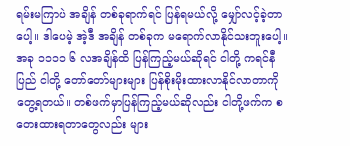ရမ်းမကြာပဲ အချိန် တစ်ခုရာက်ရင် ပြန်ရမယ်လို့ မျှော်လင့်ခဲ့တာပေါ့။ ဒါပေမဲ့ အဲ့ဒီ အချိန် တစ်ခုက မရောက်လာနိုင်သးဘူးပေါ့။ အခု ၁၁၁၁ ၆ လအချိန်ထိ ပြန်ကြည့်မယ်ဆိုရင် ငါတို့ ကရင်နီပြည် ငါတို့ တော်တော်များများ ပြန်စိုးမိုးထားလာနိုင်လာတာကိုတွေ့ရတယ်။ တစ်ဖက်မှာပြန်ကြည့်မယ်ဆိုလည်း ငါတို့ဖက်က စတေးထားရတာတွေလည်း များ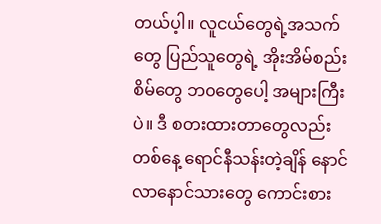တယ်ပ့ါ။ လူငယ်တွေရဲ့အသက်တွေ ပြည်သူတွေရဲ့ အိုးအိမ်စည်းစိမ်တွေ ဘ၀တွေပေါ့ အများကြီးပဲ။ ဒီ စတးထားတာတွေလည်း တစ်နေ့ ရောင်နီသန်းတဲ့ချိန် နောင်လာနောင်သားတွေ ကောင်းစား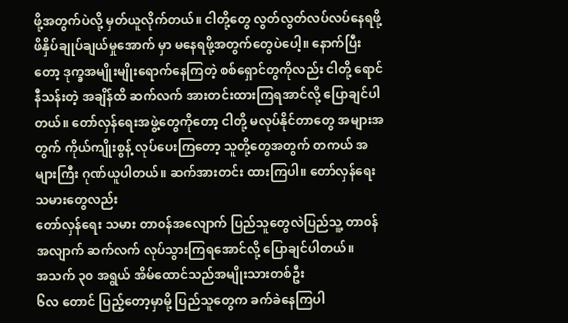ဖို့အတွက်ပဲလို့ မှတ်ယူလိုက်တယ်။ ငါတို့တွေ လွတ်လွတ်လပ်လပ်နေရဖို့ ဖိနှိပ်ချုပ်ချယ်မှုအောက် မှာ မနေရဖို့အတွက်တွေပဲပေါ့။ နောက်ပြီးတော့ ဒုက္ခအမျိုးမျိုးရောက်နေကြတဲ့ စစ်ရှောင်တွကိုလည်း ငါတို့ ရောင်နီသန်းတဲ့ အချိန်ထိ ဆက်လက် အားတင်းထားကြရအာင်လို့ ပြောချင်ပါတယ်။ တော်လှန်ရေးအဖွဲ့တွေကိုတော့ ငါတို့ မလုပ်နိုင်တာတွေ အများအတွက် ကိုယ်ကျိုးစွန့် လုပ်ပေးကြတော့ သူတို့တွေအတွက် တကယ် အများကြီး ဂုဏ်ယူပါတယ်။ ဆက်အားတင်း ထားကြပါ။ တော်လှန်ရေးသမားတွေလည်း
တော်လှန်ရေး သမား တာ၀န်အလျောက် ပြည်သူတွေလဲပြည်သူ့ တာ၀န်အလျာက် ဆက်လက် လုပ်သွားကြရအောင်လို့ ပြောချင်ပါတယ်။
အသက် ၃၀ အရွယ် အိမ်ထောင်သည်အမျိုးသားတစ်ဦး
၆လ တောင် ပြည့်တော့မှာမို့ ပြည်သူတွေက ခက်ခဲနေကြပါ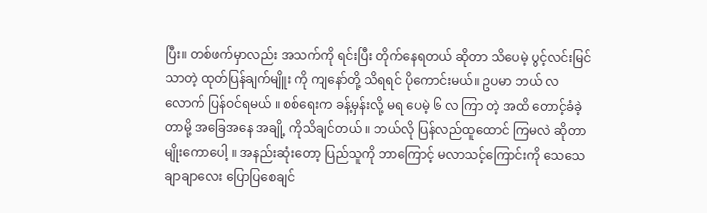ပြီး။ တစ်ဖက်မှာလည်း အသက်ကို ရင်းပြီး တိုက်နေရတယ် ဆိုတာ သိပေမဲ့ ပွင့်လင်းမြင်သာတဲ့ ထုတ်ပြန်ချက်မျိူး ကို ကျနော်တို့ သိရရင် ပိုကောင်းမယ်။ ဥပမာ ဘယ် လ လောက် ပြန်ဝင်ရမယ် ။ စစ်ရေးက ခန့်မှန်းလို့ မရ ပေမဲ့ ၆ လ ကြာ တဲ့ အထိ တောင့်ခံခဲ့တာမို့ အခြေအနေ အချို့ ကိုသိချင်တယ် ။ ဘယ်လို ပြန်လည်ထူထောင် ကြမလဲ ဆိုတာမျိုးကောပေါ့ ။ အနည်းဆုံးတော့ ပြည်သူကို ဘာကြောင့် မလာသင့်ကြောင်းကို သေသေချာချာလေး ပြောပြစေချင်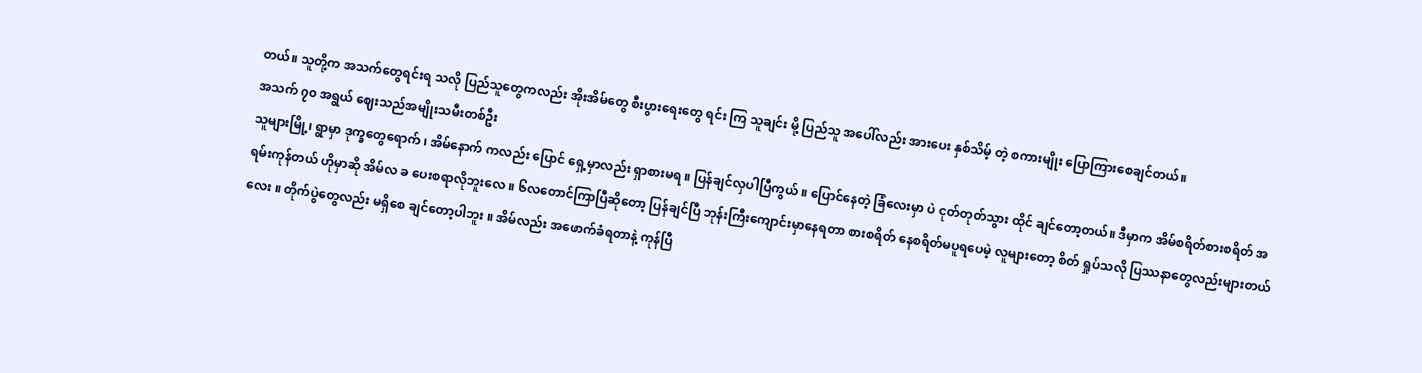တယ်။ သူတို့က အသက်တွေရင်းရ သလို ပြည်သူတွေကလည်း အိုးအိမ်တွေ စီးပွားရေးတွေ ရင်း ကြ သူချင်း မို့ ပြည်သူ အပေါ်လည်း အားပေး နှစ်သိမ့် တဲ့ စကားမျိုး ပြောကြားစေချင်တယ်။
အသက် ၇၀ အရွယ် ဈေးသည်အမျိုးသမီးတစ်ဦး
သူများမြို့၊ ရွာမှာ ဒုက္ခတွေရောက် ၊ အိမ်နောက် ကလည်း ပြောင် ရှေ့မှာလည်း ရှာစားမရ ။ ပြန်ချင်လှပါပြီကွယ် ။ ပြောင်နေတဲ့ ခြံလေးမှာ ပဲ ငုတ်တုတ်သွား ထိုင် ချင်တော့တယ်။ ဒီမှာက အိမ်စရိတ်စားစရိတ် အရမ်းကုန်တယ် ဟိုမှာဆို အိမ်လ ခ ပေးစရာလိုဘူးလေ ။ ၆လတောင်ကြာပြီဆိုတော့ ပြန်ချင်ပြီ ဘုန်းကြီးကျောင်းမှာနေရတာ စားစရိတ် နေစရိတ်မပူရပေမဲ့ လူများတော့ စိတ် ရှုပ်သလို ပြဿနာတွေလည်းများတယ်လေး ။ တိုက်ပွဲတွေလည်း မရှိစေ ချင်တော့ပါဘူး ။ အိမ်လည်း အဖောက်ခံရတာနဲ့ ကုန်ပြီ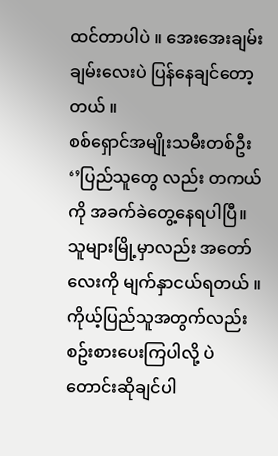ထင်တာပါပဲ ။ အေးအေးချမ်းချမ်းလေးပဲ ပြန်နေချင်တော့တယ် ။
စစ်ရှောင်အမျိုးသမီးတစ်ဦး
‘’ပြည်သူတွေ လည်း တကယ် ကို အခက်ခဲတွေ့နေရပါပြီ။ သူများမြို့မှာလည်း အတော်လေးကို မျက်နှာငယ်ရတယ် ။ ကိုယ့်ပြည်သူအတွက်လည်း စဥ်းစားပေးကြပါလို့ ပဲတောင်းဆိုချင်ပါ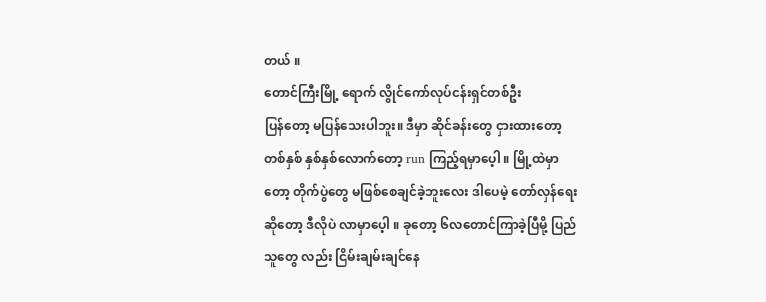တယ် ။
တောင်ကြီးမြို့ ရောက် လွိုင်ကော်လုပ်ငန်းရှင်တစ်ဦး
ပြန်တော့ မပြန်သေးပါဘူး။ ဒီမှာ ဆိုင်ခန်းတွေ ငှားထားတော့ တစ်နှစ် နှစ်နှစ်လောက်တော့ run ကြည့်ရမှာပေ့ါ ။ မြို့ထဲမှာတော့ တိုက်ပွဲတွေ မဖြစ်စေချင်ခဲ့ဘူးလေး ဒါပေမဲ့ တော်လှန်ရေးဆိုတော့ ဒီလိုပဲ လာမှာပေ့ါ ။ ခုတော့ ၆လတောင်ကြာခဲ့ပြီမို့ ပြည်သူတွေ လည်း ငြိမ်းချမ်းချင်နေ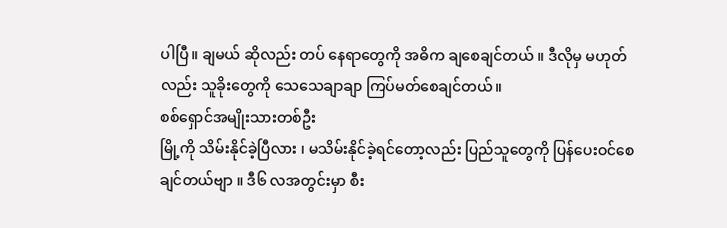ပါပြီ။ ချမယ် ဆိုလည်း တပ် နေရာတွေကို အဓိက ချစေချင်တယ် ။ ဒီလိုမှ မဟုတ်လည်း သူခိုးတွေကို သေသေချာချာ ကြပ်မတ်စေချင်တယ်။
စစ်ရှောင်အမျိုးသားတစ်ဦး
မြို့ကို သိမ်းနိုင်ခဲ့ပြီလား ၊ မသိမ်းနိုင်ခဲ့ရင်တော့လည်း ပြည်သူတွေကို ပြန်ပေးဝင်စေချင်တယ်ဗျာ ။ ဒီ၆ လအတွင်းမှာ စီး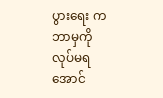ပွားရေး က ဘာမှကို လုပ်မရအောင်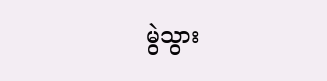မွဲသွား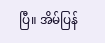ပြီ။ အိမ်ပြန်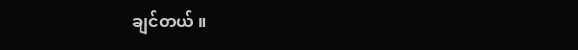ချင်တယ် ။